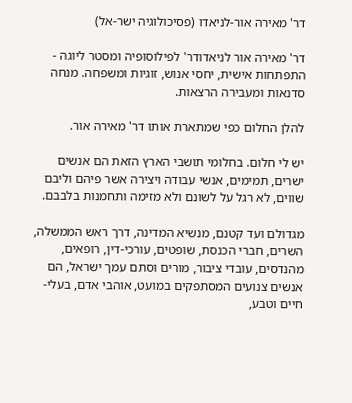דר' מאירה אור-לניאדו (פסיכולוגיה ישר-אל)

דר' מאירה אור לניאדודר' לפילוסופיה ומסטר ליוגה - התפתחות אישית, יחסי אנוש, זוגיות ומשפחה. מנחה סדנאות ומעבירה הרצאות.

להלן החלום כפי שמתארת אותו דר' מאירה אור.

יש לי חלום. בחלומי תושבי הארץ הזאת הם אנשים ישרים, תמימים, אנשי עבודה ויצירה אשר פיהם וליבם שווים, לא רגל על לשונם ולא מזימה ותחמנות בלבבם.

מגדולם ועד קטנם, מנשיא המדינה, דרך ראש הממשלה, השרים, חברי הכנסת, שופטים, עורכי-דין, רופאים, מהנדסים, עובדי ציבור, מורים וסתם עמך ישראל, הם אנשים צנועים המסתפקים במועט, אוהבי אדם, בעלי-חיים וטבע,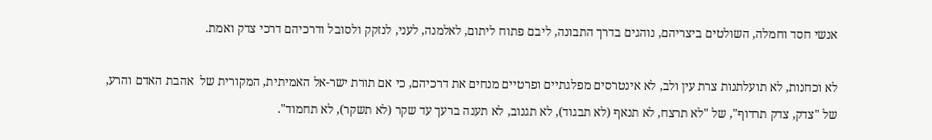אנשי חסד וחמלה, השולטים ביצריהם, נוהגים בדרך התבונה, ליבם פתוח ליתום, לאלמנה, לעני, לנזקק ולסובל ודרכיהם דרכי צדק ואמת.

לא וכחנות, לא תועלתנות צרת עין ולב, לא אינטרסים מפלגתיים ופרטיים מנחים את דרכיהם, כי אם תורת ישר-אל האמיתית, המקורית של  אהבת האדם והרע, של "צדק, צדק תרדוף", של "לא תרצח, לא תנאף (לא תבגוד), לא תגנוב, לא תענה ברעך עד שקר (לא תשקר), לא תחמוד".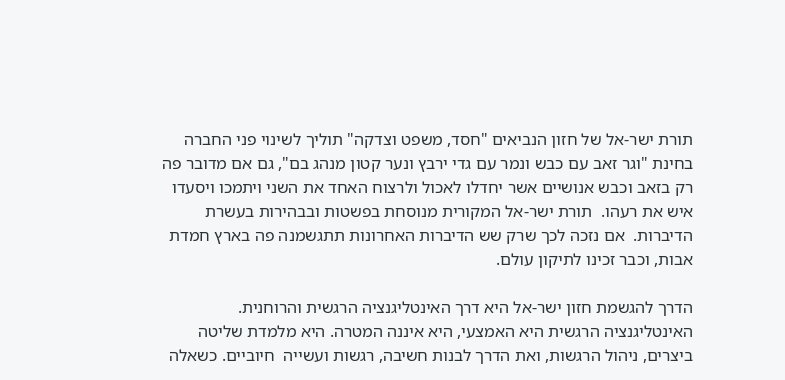תורת ישר-אל של חזון הנביאים "חסד, משפט וצדקה" תוליך לשינוי פני החברה  בחינת "וגר זאב עם כבש ונמר עם גדי ירבץ ונער קטון מנהג בם", גם אם מדובר פה רק בזאב וכבש אנושיים אשר יחדלו לאכול ולרצוח האחד את השני ויתמכו ויסעדו איש את רעהו.  תורת ישר-אל המקורית מנוסחת בפשטות ובבהירות בעשרת הדיברות.  אם נזכה לכך שרק שש הדיברות האחרונות תתגשמנה פה בארץ חמדת אבות, וכבר זכינו לתיקון עולם.

הדרך להגשמת חזון ישר-אל היא דרך האינטליגנציה הרגשית והרוחנית. האינטליגנציה הרגשית היא האמצעי, היא איננה המטרה. היא מלמדת שליטה ביצרים, ניהול הרגשות, ואת הדרך לבנות חשיבה, רגשות ועשייה  חיוביים. כשאלה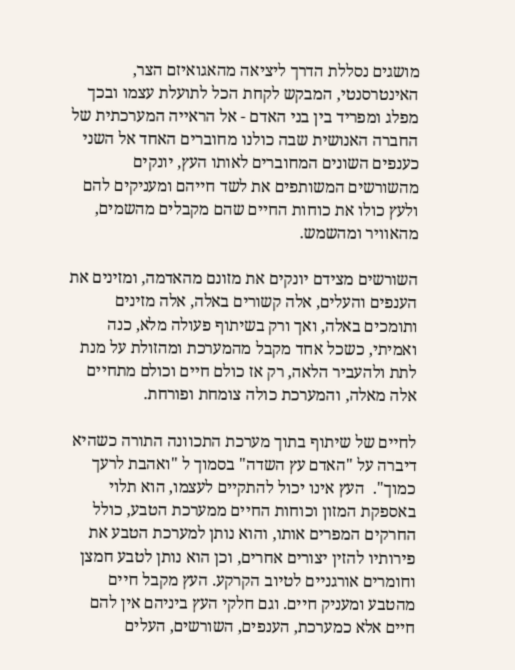מושגים נסללת הדרך ליציאה מהאגואיזם הצר, האינטרסנטי, המבקש לקחת הכל לתועלת עצמו ובכך מפלג ומפריד בין בני האדם - אל הראייה המערכתית של החברה האנושית שבה כולנו מחוברים האחד אל השני כענפים השונים המחוברים לאותו העץ, יונקים מהשורשים המשותפים את לשד חייהם ומעניקים להם ולעץ כולו את כוחות החיים שהם מקבלים מהשמים, מהאוויר ומהשמש.

השורשים מצידם יונקים את מזונם מהאדמה, ומזינים את הענפים והעלים, אלה קשורים באלה, אלה מזינים ותומכים באלה, ואך ורק בשיתוף פעולה מלא, כנה ואמיתי, כשכל אחד מקבל מהמערכת ומהזולת על מנת לתת ולהעביר הלאה, רק אז כולם חיים וכולם מתחיים אלה מאלה, והמערכת כולה צומחת ופורחת.

לחיים של שיתוף בתוך מערכת התכוונה התורה כשהיא דיברה על "האדם עץ השדה" בסמוך ל "ואהבת לרעך כמוך".  העץ אינו יכול להתקיים לעצמו, הוא תלוי באספקת המזון וכוחות החיים ממערכת הטבע, כולל החרקים המפרים אותו, והוא נותן למערכת הטבע את פירותיו להזין יצורים אחרים, וכן הוא נותן לטבע חמצן וחומרים אורגניים לטיוב הקרקע. העץ מקבל חיים מהטבע ומעניק חיים. וגם חלקי העץ ביניהם אין להם חיים אלא כמערכת, הענפים, השורשים, העלים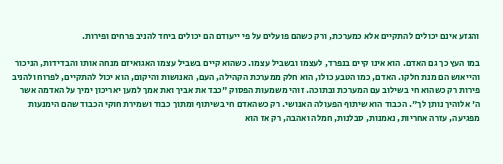והגזע אינם יכולים להתקיים אלא כמערכת, ורק כשהם פועלים על פי ייעודם הם יכולים ביחד להניב פרחים ופירות.

במו העץ כך גם האדם. הוא אינו קיים בנפרד, לעצמו ובשביל עצמו. כשהוא קיים בשביל עצמו האגואיזם מנחה אותו והבדידות, הניכור והייאוש הם מנת חלקו. האדם, כמו הטבע כולו, הוא חלק ממערכת הקהילה, העם, האנושות והיקום, הוא יכול להתקיים, לפרוח ולהניב פירות רק כשהוא חי בשילוב עם המערכת ובתוכה. זוהי משמעות הפסוק "כבד את אביך ואת אמך למען יאריכון ימיך על האדמה אשר ה' אלוהיך נותן לך". הכבוד הוא שיתוף הפעולה האנושי. רק כשהאדם חי בשיתוף ומתוך כבוד ושמירת חוקי הכבוד שהם הימנעות מפגיעה, עזרה אחריות, נאמנות, סבלנות, חמלה ואהבה, רק אז הוא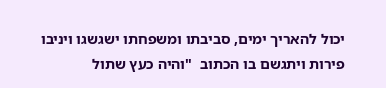יכול להאריך ימים, סביבתו ומשפחתו ישגשגו ויניבו פירות ויתגשם בו הכתוב  "והיה כעץ שתול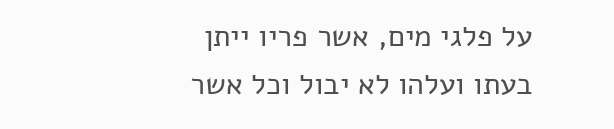על פלגי מים, אשר פריו ייתן בעתו ועלהו לא יבול וכל אשר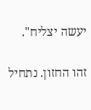יעשה יצליח".

זהו החזון. נתחיל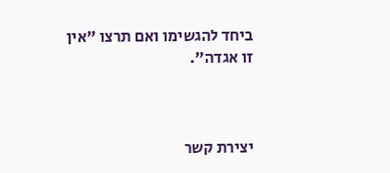ביחד להגשימו ואם תרצו "אין זו אגדה".



יצירת קשר